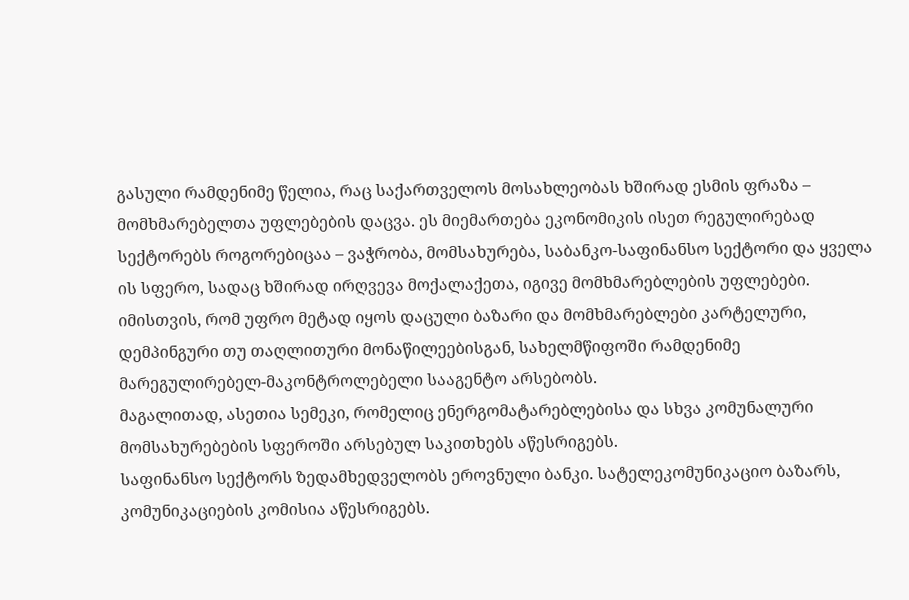გასული რამდენიმე წელია, რაც საქართველოს მოსახლეობას ხშირად ესმის ფრაზა – მომხმარებელთა უფლებების დაცვა. ეს მიემართება ეკონომიკის ისეთ რეგულირებად სექტორებს როგორებიცაა – ვაჭრობა, მომსახურება, საბანკო-საფინანსო სექტორი და ყველა ის სფერო, სადაც ხშირად ირღვევა მოქალაქეთა, იგივე მომხმარებლების უფლებები.
იმისთვის, რომ უფრო მეტად იყოს დაცული ბაზარი და მომხმარებლები კარტელური, დემპინგური თუ თაღლითური მონაწილეებისგან, სახელმწიფოში რამდენიმე მარეგულირებელ-მაკონტროლებელი სააგენტო არსებობს.
მაგალითად, ასეთია სემეკი, რომელიც ენერგომატარებლებისა და სხვა კომუნალური მომსახურებების სფეროში არსებულ საკითხებს აწესრიგებს.
საფინანსო სექტორს ზედამხედველობს ეროვნული ბანკი. სატელეკომუნიკაციო ბაზარს, კომუნიკაციების კომისია აწესრიგებს.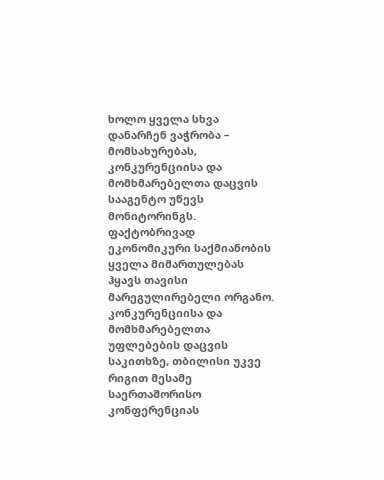ხოლო ყველა სხვა დანარჩენ ვაჭრობა – მომსახურებას, კონკურენციისა და მომხმარებელთა დაცვის სააგენტო უწევს მონიტორინგს. ფაქტობრივად ეკონომიკური საქმიანობის ყველა მიმართულებას ჰყავს თავისი მარეგულირებელი ორგანო.
კონკურენციისა და მომხმარებელთა უფლებების დაცვის საკითხზე, თბილისი უკვე რიგით მესამე საერთაშორისო კონფერენციას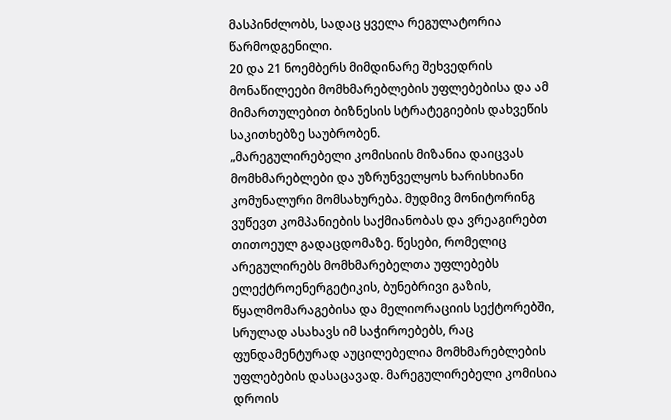მასპინძლობს, სადაც ყველა რეგულატორია წარმოდგენილი.
20 და 21 ნოემბერს მიმდინარე შეხვედრის მონაწილეები მომხმარებლების უფლებებისა და ამ მიმართულებით ბიზნესის სტრატეგიების დახვეწის საკითხებზე საუბრობენ.
„მარეგულირებელი კომისიის მიზანია დაიცვას მომხმარებლები და უზრუნველყოს ხარისხიანი კომუნალური მომსახურება. მუდმივ მონიტორინგ ვუწევთ კომპანიების საქმიანობას და ვრეაგირებთ თითოეულ გადაცდომაზე. წესები, რომელიც არეგულირებს მომხმარებელთა უფლებებს ელექტროენერგეტიკის, ბუნებრივი გაზის, წყალმომარაგებისა და მელიორაციის სექტორებში, სრულად ასახავს იმ საჭიროებებს, რაც ფუნდამენტურად აუცილებელია მომხმარებლების უფლებების დასაცავად. მარეგულირებელი კომისია დროის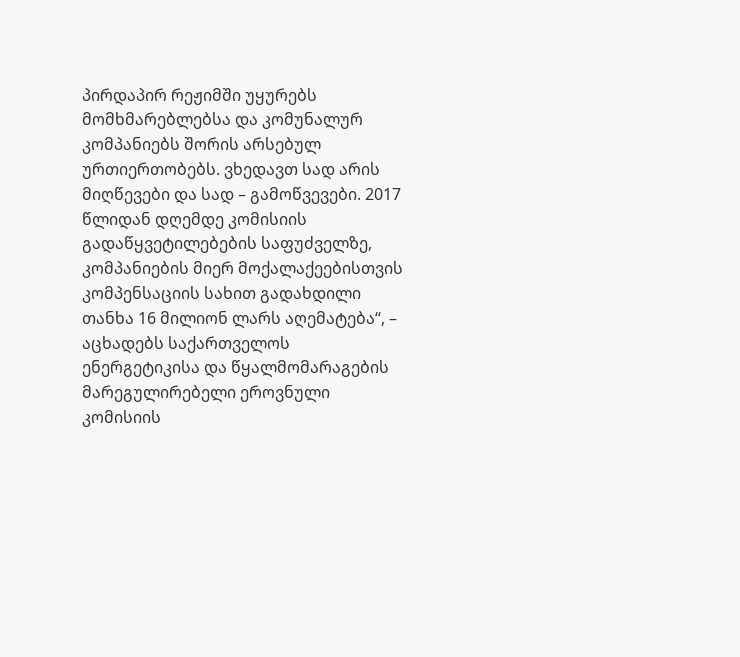პირდაპირ რეჟიმში უყურებს მომხმარებლებსა და კომუნალურ კომპანიებს შორის არსებულ ურთიერთობებს. ვხედავთ სად არის მიღწევები და სად – გამოწვევები. 2017 წლიდან დღემდე კომისიის გადაწყვეტილებების საფუძველზე, კომპანიების მიერ მოქალაქეებისთვის კომპენსაციის სახით გადახდილი თანხა 16 მილიონ ლარს აღემატება“, – აცხადებს საქართველოს ენერგეტიკისა და წყალმომარაგების მარეგულირებელი ეროვნული კომისიის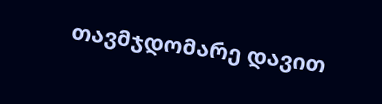თავმჯდომარე დავით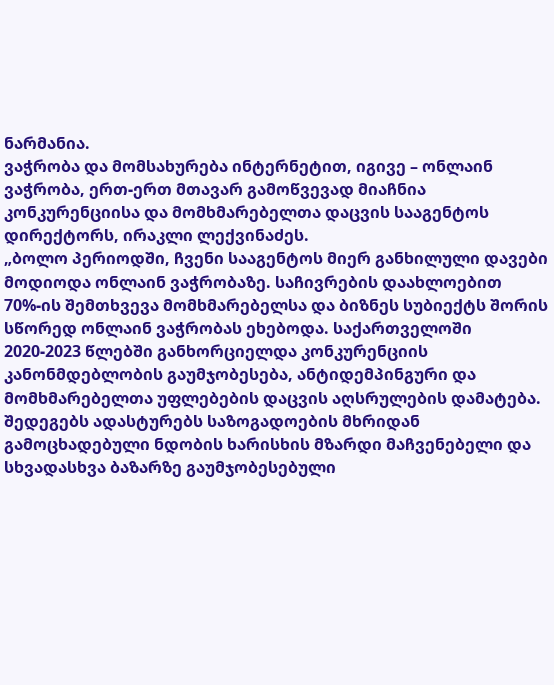ნარმანია.
ვაჭრობა და მომსახურება ინტერნეტით, იგივე – ონლაინ ვაჭრობა, ერთ-ერთ მთავარ გამოწვევად მიაჩნია კონკურენციისა და მომხმარებელთა დაცვის სააგენტოს დირექტორს, ირაკლი ლექვინაძეს.
„ბოლო პერიოდში, ჩვენი სააგენტოს მიერ განხილული დავები მოდიოდა ონლაინ ვაჭრობაზე. საჩივრების დაახლოებით 70%-ის შემთხვევა მომხმარებელსა და ბიზნეს სუბიექტს შორის სწორედ ონლაინ ვაჭრობას ეხებოდა. საქართველოში 2020-2023 წლებში განხორციელდა კონკურენციის კანონმდებლობის გაუმჯობესება, ანტიდემპინგური და მომხმარებელთა უფლებების დაცვის აღსრულების დამატება. შედეგებს ადასტურებს საზოგადოების მხრიდან გამოცხადებული ნდობის ხარისხის მზარდი მაჩვენებელი და სხვადასხვა ბაზარზე გაუმჯობესებული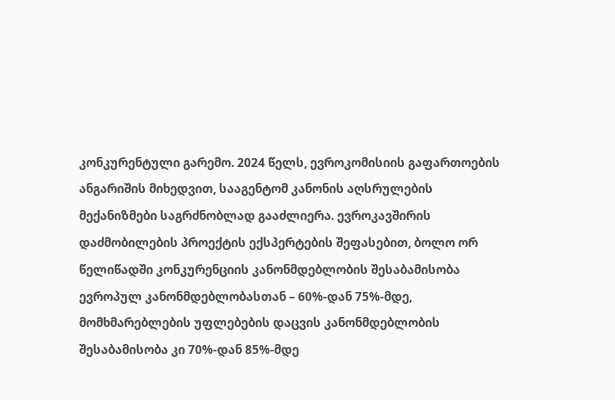კონკურენტული გარემო. 2024 წელს, ევროკომისიის გაფართოების ანგარიშის მიხედვით, სააგენტომ კანონის აღსრულების მექანიზმები საგრძნობლად გააძლიერა. ევროკავშირის დაძმობილების პროექტის ექსპერტების შეფასებით, ბოლო ორ წელიწადში კონკურენციის კანონმდებლობის შესაბამისობა ევროპულ კანონმდებლობასთან – 60%-დან 75%-მდე, მომხმარებლების უფლებების დაცვის კანონმდებლობის შესაბამისობა კი 70%-დან 85%-მდე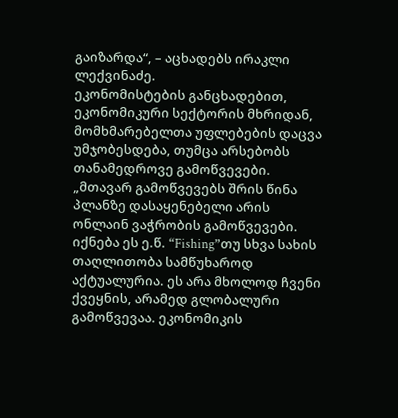გაიზარდა“, – აცხადებს ირაკლი ლექვინაძე.
ეკონომისტების განცხადებით, ეკონომიკური სექტორის მხრიდან, მომხმარებელთა უფლებების დაცვა უმჯობესდება, თუმცა არსებობს თანამედროვე გამოწვევები.
„მთავარ გამოწვევებს შრის წინა პლანზე დასაყენებელი არის ონლაინ ვაჭრობის გამოწვევები. იქნება ეს ე.წ. “Fishing”თუ სხვა სახის თაღლითობა სამწუხაროდ აქტუალურია. ეს არა მხოლოდ ჩვენი ქვეყნის, არამედ გლობალური გამოწვევაა. ეკონომიკის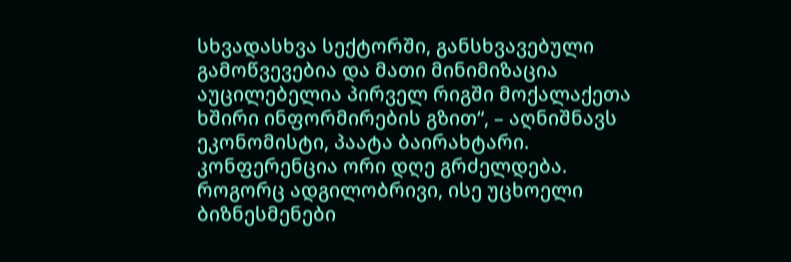სხვადასხვა სექტორში, განსხვავებული გამოწვევებია და მათი მინიმიზაცია აუცილებელია პირველ რიგში მოქალაქეთა ხშირი ინფორმირების გზით“, – აღნიშნავს ეკონომისტი, პაატა ბაირახტარი.
კონფერენცია ორი დღე გრძელდება. როგორც ადგილობრივი, ისე უცხოელი ბიზნესმენები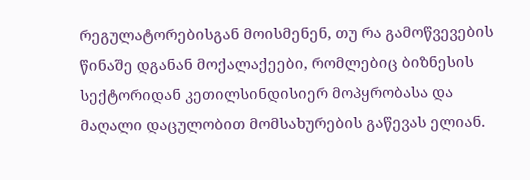რეგულატორებისგან მოისმენენ, თუ რა გამოწვევების წინაშე დგანან მოქალაქეები, რომლებიც ბიზნესის სექტორიდან კეთილსინდისიერ მოპყრობასა და მაღალი დაცულობით მომსახურების გაწევას ელიან.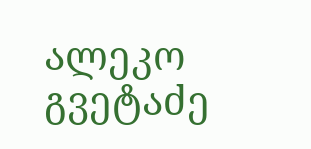ალეკო გვეტაძე